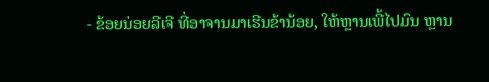- ຂ້ອຍນ່ອຍລີເຈີ ທີ່ອາຈານມາເຮີນຂ້ານ້ອຍ, ໃຫ້ຫຼານເພີ້ໄປມົນ ຫຼານ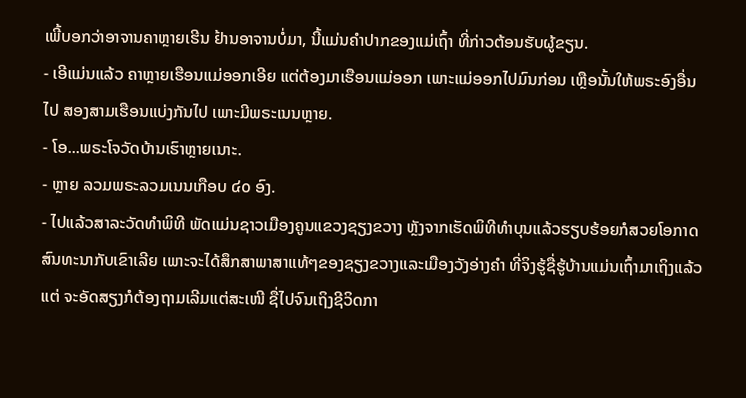ເພີ້ບອກວ່າອາຈານຄາຫຼາຍເຮີນ ຢ້ານອາຈານບໍ່ມາ, ນີ້ແມ່ນຄໍາປາກຂອງແມ່ເຖົ້າ ທີ່ກ່າວຕ້ອນຮັບຜູ້ຂຽນ.
- ເອີແມ່ນແລ້ວ ຄາຫຼາຍເຮືອນແມ່ອອກເອີຍ ແຕ່ຕ້ອງມາເຮືອນແມ່ອອກ ເພາະແມ່ອອກໄປມົນກ່ອນ ເຫຼືອນັ້ນໃຫ້ພຣະອົງອື່ນໄປ ສອງສາມເຮືອນແບ່ງກັນໄປ ເພາະມີພຣະເນນຫຼາຍ.
- ໂອ...ພຣະໂຈວັດບ້ານເຮົາຫຼາຍເນາະ.
- ຫຼາຍ ລວມພຣະລວມເນນເກືອບ ໔໐ ອົງ.
- ໄປແລ້ວສາລະວັດທໍາພິທີ ພັດແມ່ນຊາວເມືອງຄູນແຂວງຊຽງຂວາງ ຫຼັງຈາກເຮັດພິທີທໍາບຸນແລ້ວຮຽບຮ້ອຍກໍສວຍໂອກາດສົນທະນາກັບເຂົາເລີຍ ເພາະຈະໄດ້ສຶກສາພາສາແທ້ໆຂອງຊຽງຂວາງແລະເມືອງວັງອ່າງຄໍາ ທີ່ຈິງຮູ້ຊື່ຮູ້ບ້ານແມ່ນເຖົ້າມາເຖິງແລ້ວແຕ່ ຈະອັດສຽງກໍຕ້ອງຖາມເລີມແຕ່ສະເໜີ ຊື່ໄປຈົນເຖິງຊີວິດກາ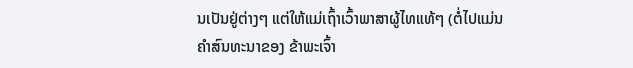ນເປັນຢູ່ຕ່າງໆ ແຕ່ໃຫ້ແມ່ເຖົ້າເວົ້າພາສາຜູ້ໄທແທ້ໆ (ຕໍ່ໄປແມ່ນຄໍາສົນທະນາຂອງ ຂ້າພະເຈົ້າ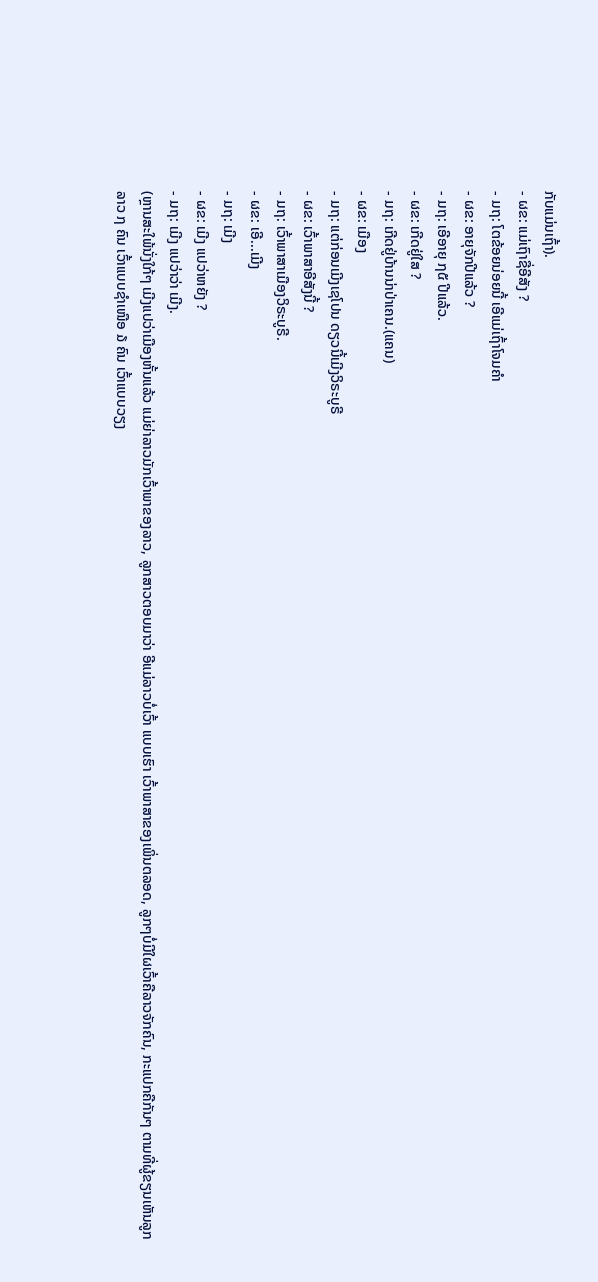ກັບແມ່ນເຖົ້າ).
- ຜຂ: ແມ່ເຖົາຊື່ອີສັງ ?
- ມຖ: ໂຕຂ້ອຍນ່ອຍນີ້ ເອີແມ່ເຖົ້າໂຈມຄໍາ
- ຜຂ: ອາຍຸຈັກປີແລ້ວ ?
- ມຖ: ເອີອາຍຸ ໗໕ ປີແລ້ວ.
- ຜຂ: ເກີດຢູ່ໃສ ?
- ມຖ: ເກີດຢູ່ບ້ານນ່າປ່າເຄນ.(ແຄນ)
- ຜຂ: ເມືອງ
- ມຖ: ແຕ່ກ່ອນເມີງເຊໂປນ ດຽວນີ້ເມີງວິຣະບູຣີ
- ຜຂ: ເວົ້າພາສາອີສັງນີ້ ?
- ມຖ: ເວົ້າພາສາເມືອງວິຣະບູຣີ.
- ຜຂ: ເອີ...ເມີງ
- ມຖ: ເມີງ
- ຜຂ: ເມີງ ແປວ່າຫຍັງ ?
- ມຖ: ເມີງ ແປວ່າວ່າ ເມີງ.
(ຫຼານສະໃພ້ນັ່ງໃກ້ໆ ເມີງແປວ່າເມືອງຫັ້ນແລ້ວ ແມ່ຍ່າລາວມັກເວົ້າພາຂອງລາວ, ລູກສາວຕອບມາວ່າ ອີແມ່ລາວບໍ່ເວົ້າ ແບບເຮົາ ເວົ້າພາສາຂອງເພິ່ນຕລອດ, ລູກໆບໍ່ມີໃຜເວົ້າຄືລາວຈັກຄົນ, ກະແປກຄືກັນໆ ຕາມທີ່ຜູ້ຂຽນເຫັນລູກລາວ ໗ ຄົນ ເວົ້າແບບຊໍາເໜືອ ໓ ຄົນ ເວົ້າແບບວຽງ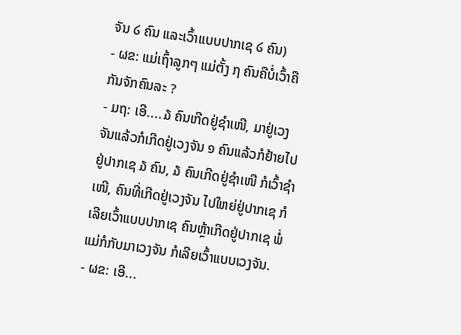ຈັນ ໒ ຄົນ ແລະເວົ້າແບບປາກເຊ ໒ ຄົນ)
- ຜຂ: ແມ່ເຖົ້າລູກໆ ແມ່ຕັ້ງ ໗ ຄົນຄືບໍ່ເວົ້າຄືກັນຈັກຄົນລະ ?
- ມຖ: ເອີ....໓ ຄົນເກີດຢູ່ຊໍາເໜີ, ມາຢູ່ເວງຈັນແລ້ວກໍເກີດຢູ່ເວງຈັນ ໑ ຄົນແລ້ວກໍຢ້າຍໄປຢູ່ປາກເຊ ໓ ຄົນ, ໓ ຄົນເກີດຢູ່ຊໍາເໜີ ກໍເວົ້າຊໍາເໜີ, ຄົນທີ່ເກີດຢູ່ເວງຈັນ ໄປໃຫຍ່ຢູ່ປາກເຊ ກໍເລີຍເວົ້າແບບປາກເຊ ຄົນຫຼ້າເກີດຢູ່ປາກເຊ ພໍ່ແມ່ກໍກັບມາເວງຈັນ ກໍເລີຍເວົ້າແບບເວງຈັນ.
- ຜຂ: ເອີ...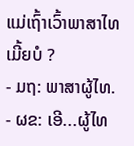ແມ່ເຖົ້າເວົ້າພາສາໄທເມີ້ຍບໍ ?
- ມຖ: ພາສາຜູ້ໄທ.
- ຜຂ: ເອີ...ຜູ້ໄທ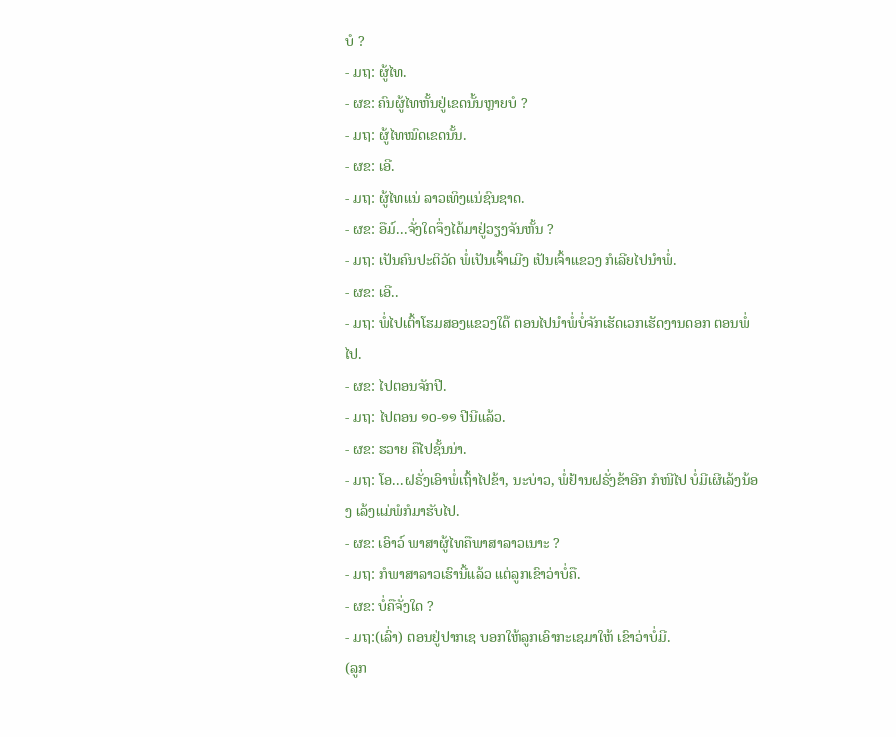ບໍ ?
- ມຖ: ຜູ້ໄທ.
- ຜຂ: ຄົນຜູ້ໄທຫັ້ນຢູ່ເຂດນັ້ນຫຼາຍບໍ ?
- ມຖ: ຜູ້ໄທໝົດເຂດນັ້ນ.
- ຜຂ: ເອີ.
- ມຖ: ຜູ້ໄທແນ່ ລາວເທິງແນ່ຊົນຊາດ.
- ຜຂ: ອືມ໌...ຈັ່ງໃດຈຶ່ງໄດ້ມາຢູ່ວຽງຈັນຫັ້ນ ?
- ມຖ: ເປັນຄົນປະຕິວັດ ພໍ່ເປັນເຈົ້າເມີງ ເປັນເຈົ້າແຂວງ ກໍເລີຍໄປນໍາພໍ່.
- ຜຂ: ເອີ..
- ມຖ: ພໍ່ໄປເຕົ້າໂຮມສອງແຂວງໃດ໊ ຕອນໄປນໍາພໍ່ບໍ່ຈັກເຮັດເວກເຮັດງານດອກ ຕອນພໍ່ໄປ.
- ຜຂ: ໄປຕອນຈັກປີ.
- ມຖ: ໄປຕອນ ໑໐-໑໑ ປີນີແລ້ວ.
- ຜຂ: ຮວາຍ ຄືໄປຊັ້ນນ່າ.
- ມຖ: ໂອ...ຝຣັ່ງເອົາພໍ່ເຖົ້າໄປຂ້າ, ນະບ່າວ, ພໍ່ຢ້ານຝຣັ່ງຂ້າອີກ ກໍໜີໄປ ບໍ່ມີເຜີເລ້ງນ້ອງ ເລ້ງແມ່ພໍກໍມາຮັບໄປ.
- ຜຂ: ເອົາວ໌ ພາສາຜູ້ໄທຄືພາສາລາວເນາະ ?
- ມຖ: ກໍພາສາລາວເຮົານີ້ແລ້ວ ແຕ່ລູກເຂົາວ່າບໍ່ຄື.
- ຜຂ: ບໍ່ຄືຈັ່ງໃດ ?
- ມຖ:(ເລົ່າ) ຕອນຢູ່ປາກເຊ ບອກໃຫ້ລູກເອົາກະເຊມາໃຫ້ ເຂົາວ່າບໍ່ມີ.
(ລູກ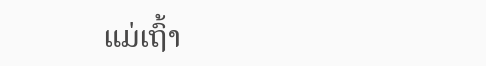ແມ່ເຖົ້າ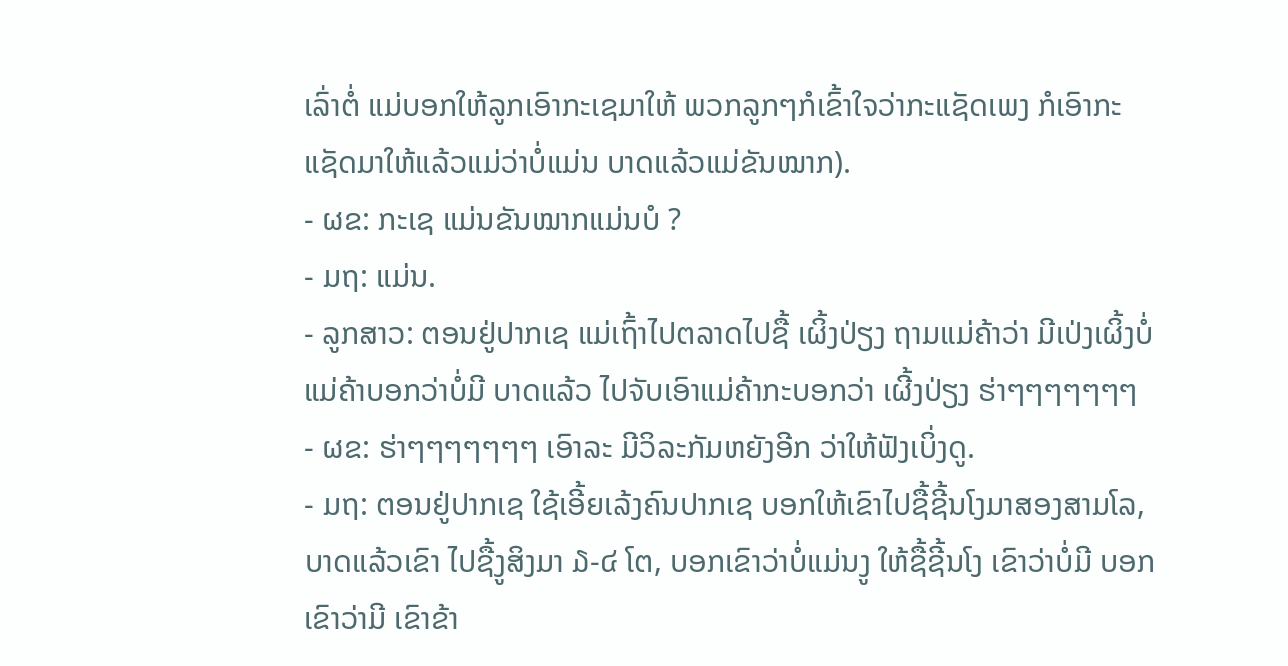ເລົ່າຕໍ່ ແມ່ບອກໃຫ້ລູກເອົາກະເຊມາໃຫ້ ພວກລູກໆກໍເຂົ້າໃຈວ່າກະແຊັດເພງ ກໍເອົາກະແຊັດມາໃຫ້ແລ້ວແມ່ວ່າບໍ່ແມ່ນ ບາດແລ້ວແມ່ຂັນໝາກ).
- ຜຂ: ກະເຊ ແມ່ນຂັນໝາກແມ່ນບໍ ?
- ມຖ: ແມ່ນ.
- ລູກສາວ: ຕອນຢູ່ປາກເຊ ແມ່ເຖົ້າໄປຕລາດໄປຊື້ ເຜິ້ງປ່ຽງ ຖາມແມ່ຄ້າວ່າ ມີເປ່ງເຜິ້ງບໍ່ ແມ່ຄ້າບອກວ່າບໍ່ມີ ບາດແລ້ວ ໄປຈັບເອົາແມ່ຄ້າກະບອກວ່າ ເຜີ້ງປ່ຽງ ຮ່າໆໆໆໆໆໆໆ
- ຜຂ: ຮ່າໆໆໆໆໆໆໆ ເອົາລະ ມີວິລະກັມຫຍັງອີກ ວ່າໃຫ້ຟັງເບິ່ງດູ.
- ມຖ: ຕອນຢູ່ປາກເຊ ໃຊ້ເອີ້ຍເລ້ງຄົນປາກເຊ ບອກໃຫ້ເຂົາໄປຊື້ຊີ້ນໂງມາສອງສາມໂລ, ບາດແລ້ວເຂົາ ໄປຊື້ງູສິງມາ ໓-໔ ໂຕ, ບອກເຂົາວ່າບໍ່ແມ່ນງູ ໃຫ້ຊື້ຊີ້ນໂງ ເຂົາວ່າບໍ່ມີ ບອກເຂົາວ່າມີ ເຂົາຂ້າ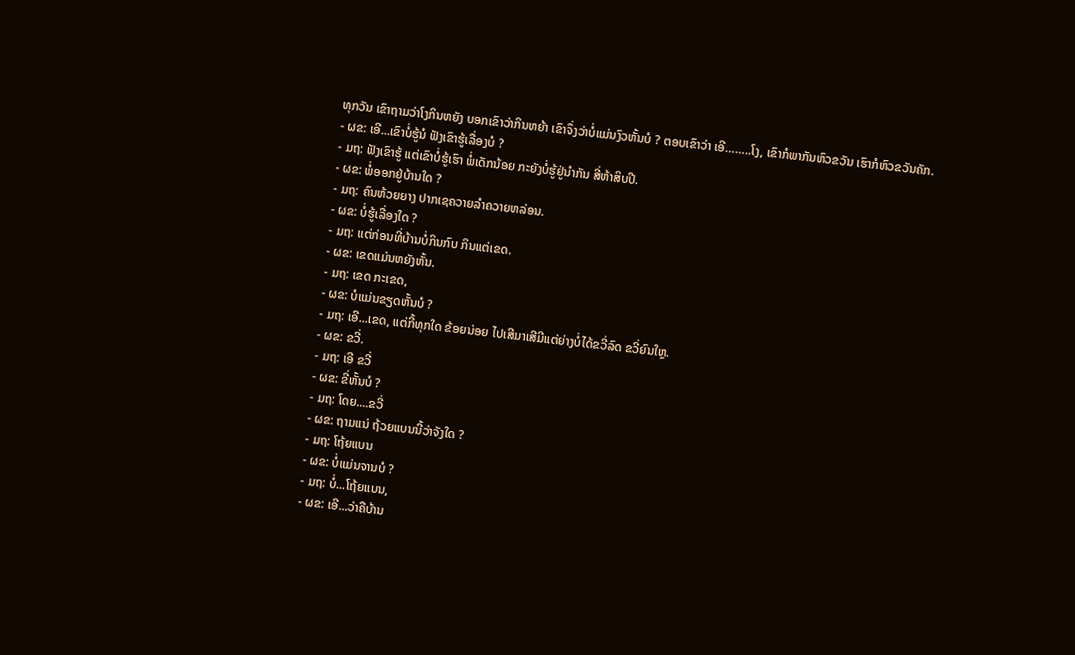ທຸກວັນ ເຂົາຖາມວ່າໂງກິນຫຍັງ ບອກເຂົາວ່າກິນຫຍ້າ ເຂົາຈຶ່ງວ່າບໍ່ແມ່ນງົວຫັ້ນບໍ ? ຕອບເຂົາວ່າ ເອີ……..ໂງ, ເຂົາກໍພາກັນຫົວຂວັນ ເຮົາກໍຫົວຂວັນຄັກ.
- ຜຂ: ເອີ...ເຂົາບໍ່ຮູ້ນໍ ຟັງເຂົາຮູ້ເລື່ອງບໍ ?
- ມຖ: ຟັງເຂົາຮູ້ ແຕ່ເຂົາບໍ່ຮູ້ເຮົາ ພໍ່ເດັກນ້ອຍ ກະຍັງບໍ່ຮູ້ຢູ່ນໍາກັນ ສີ່ຫ້າສິບປີ.
- ຜຂ: ພໍ່ອອກຢູ່ບ້ານໃດ ?
- ມຖ: ຄົນຫ້ວຍຍາງ ປາກເຊຄວາຍລໍາຄວາຍຫລ່ອນ.
- ຜຂ: ບໍ່ຮູ້ເລື່ອງໃດ ?
- ມຖ: ແຕ່ກ່ອນທີ່ບ້ານບໍ່ກິນກົບ ກິນແຕ່ເຂດ.
- ຜຂ: ເຂດແມ່ນຫຍັງຫັ້ນ.
- ມຖ: ເຂດ ກະເຂດ,
- ຜຂ: ບໍແມ່ນຂຽດຫັ້ນບໍ ?
- ມຖ: ເອີ...ເຂດ, ແຕ່ກີ້ທຸກໃດ ຂ້ອຍນ່ອຍ ໄປເສີມາເສີມີແຕ່ຍ່າງບໍ່ໄດ້ຂວີ່ລົດ ຂວີ່ຍົນໃຫຼ.
- ຜຂ: ຂວີ່.
- ມຖ: ເອີ ຂວີ່
- ຜຂ: ຂີ່ຫັ້ນບໍ ?
- ມຖ: ໂດຍ....ຂວີ່
- ຜຂ: ຖາມແນ່ ຖ້ວຍແບນນີ້ວ່າຈັງໃດ ?
- ມຖ: ໂຖ້ຍແບນ
- ຜຂ: ບໍ່ແມ່ນຈານບໍ ?
- ມຖ: ບໍ່...ໂຖ້ຍແບນ,
- ຜຂ: ເອີ...ວ່າຄືບ້ານ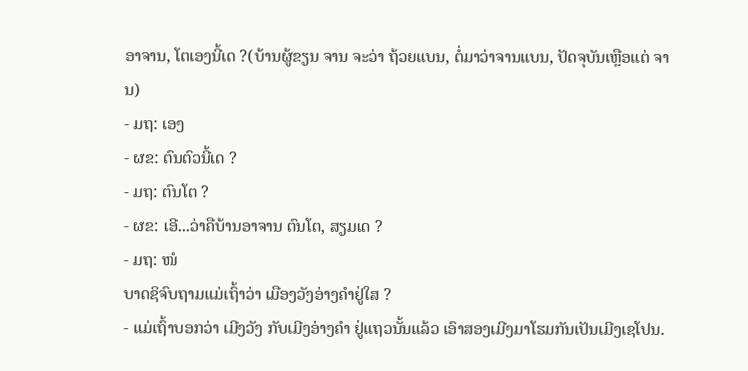ອາຈານ, ໂຕເອງນີ້ເດ ?(ບ້ານຜູ້ຂຽນ ຈານ ຈະວ່າ ຖ້ວຍແບນ, ຕໍ່ມາວ່າຈານແບນ, ປັດຈຸບັນເຫຼືອແຕ່ ຈານ)
- ມຖ: ເອງ
- ຜຂ: ຕົນຕົວນີ້ເດ ?
- ມຖ: ຕົນໂຕ ?
- ຜຂ: ເອີ...ວ່າຄືບ້ານອາຈານ ຕົນໂຕ, ສຽມເດ ?
- ມຖ: ໜໍ
ບາດຊິຈົບຖາມແມ່ເຖົ້າວ່າ ເມືອງວັງອ່າງຄໍາຢູ່ໃສ ?
- ແມ່ເຖົ້າບອກວ່າ ເມີງວັງ ກັບເມີງອ່າງຄໍາ ຢູ່ແຖວນັ້ນແລ້ວ ເອົາສອງເມີງມາໂຮມກັນເປັນເມີງເຊໂປນ.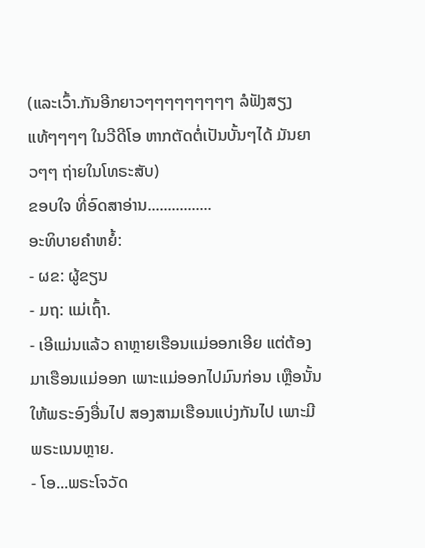(ແລະເວົ້າ.ກັນອີກຍາວໆໆໆໆໆໆໆໆໆ ລໍຟັງສຽງແທ້ໆໆໆໆ ໃນວີດີໂອ ຫາກຕັດຕໍ່ເປັນບັ້ນໆໄດ້ ມັນຍາວໆໆ ຖ່າຍໃນໂທຣະສັບ)
ຂອບໃຈ ທີ່ອົດສາອ່ານ................
ອະທິບາຍຄໍາຫຍໍ້:
- ຜຂ: ຜູ້ຂຽນ
- ມຖ: ແມ່ເຖົ້າ.
- ເອີແມ່ນແລ້ວ ຄາຫຼາຍເຮືອນແມ່ອອກເອີຍ ແຕ່ຕ້ອງມາເຮືອນແມ່ອອກ ເພາະແມ່ອອກໄປມົນກ່ອນ ເຫຼືອນັ້ນໃຫ້ພຣະອົງອື່ນໄປ ສອງສາມເຮືອນແບ່ງກັນໄປ ເພາະມີພຣະເນນຫຼາຍ.
- ໂອ...ພຣະໂຈວັດ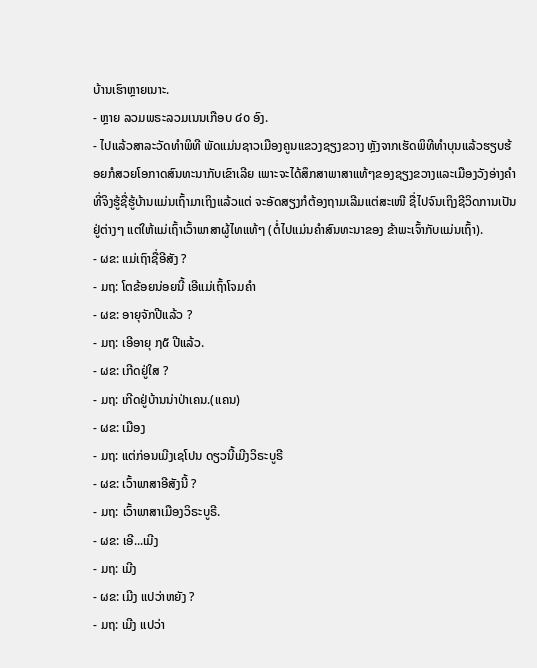ບ້ານເຮົາຫຼາຍເນາະ.
- ຫຼາຍ ລວມພຣະລວມເນນເກືອບ ໔໐ ອົງ.
- ໄປແລ້ວສາລະວັດທໍາພິທີ ພັດແມ່ນຊາວເມືອງຄູນແຂວງຊຽງຂວາງ ຫຼັງຈາກເຮັດພິທີທໍາບຸນແລ້ວຮຽບຮ້ອຍກໍສວຍໂອກາດສົນທະນາກັບເຂົາເລີຍ ເພາະຈະໄດ້ສຶກສາພາສາແທ້ໆຂອງຊຽງຂວາງແລະເມືອງວັງອ່າງຄໍາ ທີ່ຈິງຮູ້ຊື່ຮູ້ບ້ານແມ່ນເຖົ້າມາເຖິງແລ້ວແຕ່ ຈະອັດສຽງກໍຕ້ອງຖາມເລີມແຕ່ສະເໜີ ຊື່ໄປຈົນເຖິງຊີວິດການເປັນຢູ່ຕ່າງໆ ແຕ່ໃຫ້ແມ່ເຖົ້າເວົ້າພາສາຜູ້ໄທແທ້ໆ (ຕໍ່ໄປແມ່ນຄໍາສົນທະນາຂອງ ຂ້າພະເຈົ້າກັບແມ່ນເຖົ້າ).
- ຜຂ: ແມ່ເຖົາຊື່ອີສັງ ?
- ມຖ: ໂຕຂ້ອຍນ່ອຍນີ້ ເອີແມ່ເຖົ້າໂຈມຄໍາ
- ຜຂ: ອາຍຸຈັກປີແລ້ວ ?
- ມຖ: ເອີອາຍຸ ໗໕ ປີແລ້ວ.
- ຜຂ: ເກີດຢູ່ໃສ ?
- ມຖ: ເກີດຢູ່ບ້ານນ່າປ່າເຄນ.(ແຄນ)
- ຜຂ: ເມືອງ
- ມຖ: ແຕ່ກ່ອນເມີງເຊໂປນ ດຽວນີ້ເມີງວິຣະບູຣີ
- ຜຂ: ເວົ້າພາສາອີສັງນີ້ ?
- ມຖ: ເວົ້າພາສາເມືອງວິຣະບູຣີ.
- ຜຂ: ເອີ...ເມີງ
- ມຖ: ເມີງ
- ຜຂ: ເມີງ ແປວ່າຫຍັງ ?
- ມຖ: ເມີງ ແປວ່າ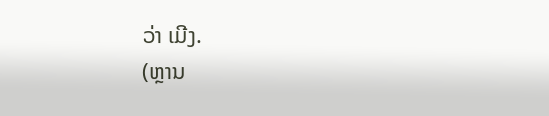ວ່າ ເມີງ.
(ຫຼານ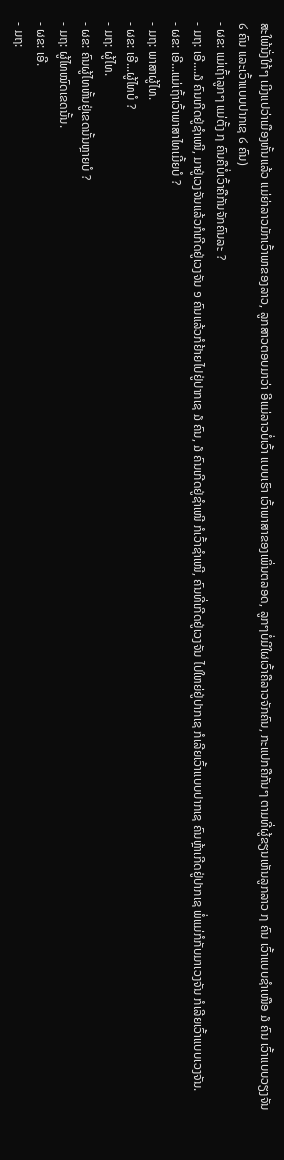ສະໃພ້ນັ່ງໃກ້ໆ ເມີງແປວ່າເມືອງຫັ້ນແລ້ວ ແມ່ຍ່າລາວມັກເວົ້າພາຂອງລາວ, ລູກສາວຕອບມາວ່າ ອີແມ່ລາວບໍ່ເວົ້າ ແບບເຮົາ ເວົ້າພາສາຂອງເພິ່ນຕລອດ, ລູກໆບໍ່ມີໃຜເວົ້າຄືລາວຈັກຄົນ, ກະແປກຄືກັນໆ ຕາມທີ່ຜູ້ຂຽນເຫັນລູກລາວ ໗ ຄົນ ເວົ້າແບບຊໍາເໜືອ ໓ ຄົນ ເວົ້າແບບວຽງຈັນ ໒ ຄົນ ແລະເວົ້າແບບປາກເຊ ໒ ຄົນ)
- ຜຂ: ແມ່ເຖົ້າລູກໆ ແມ່ຕັ້ງ ໗ ຄົນຄືບໍ່ເວົ້າຄືກັນຈັກຄົນລະ ?
- ມຖ: ເອີ....໓ ຄົນເກີດຢູ່ຊໍາເໜີ, ມາຢູ່ເວງຈັນແລ້ວກໍເກີດຢູ່ເວງຈັນ ໑ ຄົນແລ້ວກໍຢ້າຍໄປຢູ່ປາກເຊ ໓ ຄົນ, ໓ ຄົນເກີດຢູ່ຊໍາເໜີ ກໍເວົ້າຊໍາເໜີ, ຄົນທີ່ເກີດຢູ່ເວງຈັນ ໄປໃຫຍ່ຢູ່ປາກເຊ ກໍເລີຍເວົ້າແບບປາກເຊ ຄົນຫຼ້າເກີດຢູ່ປາກເຊ ພໍ່ແມ່ກໍກັບມາເວງຈັນ ກໍເລີຍເວົ້າແບບເວງຈັນ.
- ຜຂ: ເອີ...ແມ່ເຖົ້າເວົ້າພາສາໄທເມີ້ຍບໍ ?
- ມຖ: ພາສາຜູ້ໄທ.
- ຜຂ: ເອີ...ຜູ້ໄທບໍ ?
- ມຖ: ຜູ້ໄທ.
- ຜຂ: ຄົນຜູ້ໄທຫັ້ນຢູ່ເຂດນັ້ນຫຼາຍບໍ ?
- ມຖ: ຜູ້ໄທໝົດເຂດນັ້ນ.
- ຜຂ: ເອີ.
- ມຖ: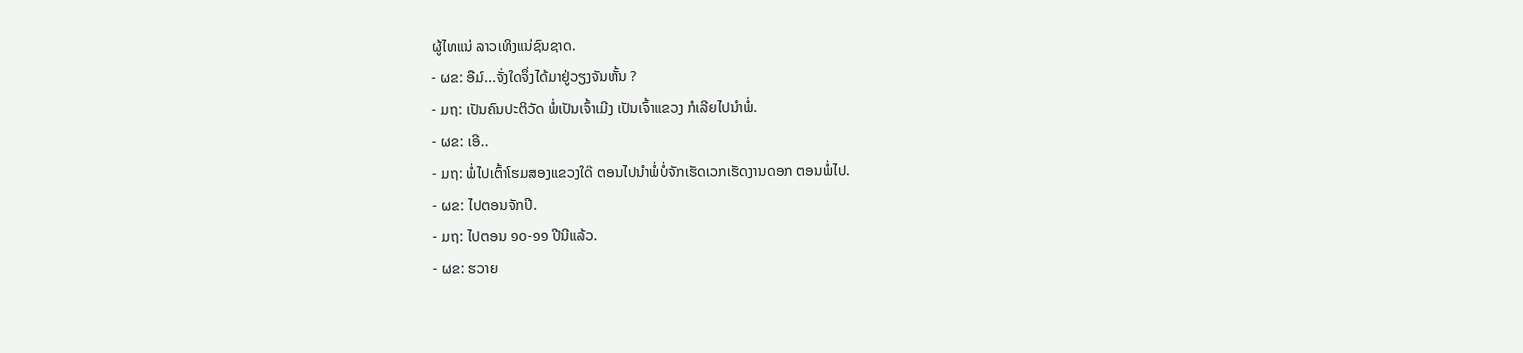ຜູ້ໄທແນ່ ລາວເທິງແນ່ຊົນຊາດ.
- ຜຂ: ອືມ໌...ຈັ່ງໃດຈຶ່ງໄດ້ມາຢູ່ວຽງຈັນຫັ້ນ ?
- ມຖ: ເປັນຄົນປະຕິວັດ ພໍ່ເປັນເຈົ້າເມີງ ເປັນເຈົ້າແຂວງ ກໍເລີຍໄປນໍາພໍ່.
- ຜຂ: ເອີ..
- ມຖ: ພໍ່ໄປເຕົ້າໂຮມສອງແຂວງໃດ໊ ຕອນໄປນໍາພໍ່ບໍ່ຈັກເຮັດເວກເຮັດງານດອກ ຕອນພໍ່ໄປ.
- ຜຂ: ໄປຕອນຈັກປີ.
- ມຖ: ໄປຕອນ ໑໐-໑໑ ປີນີແລ້ວ.
- ຜຂ: ຮວາຍ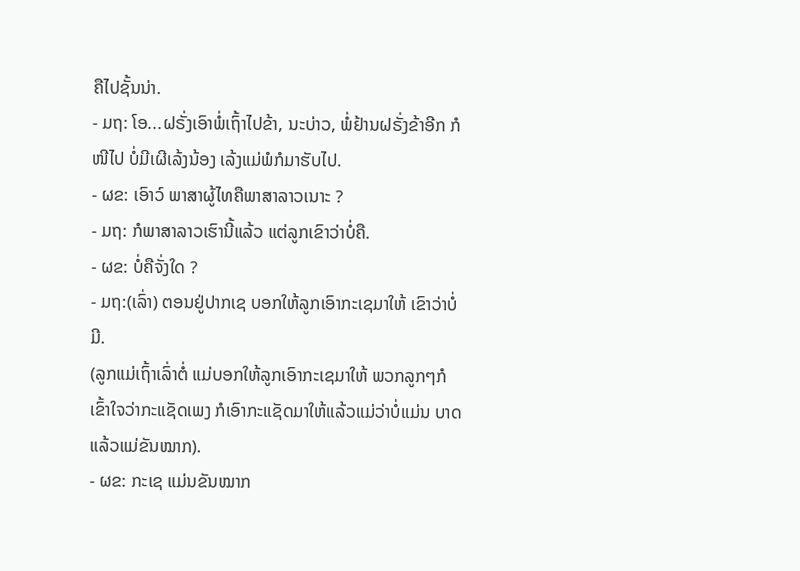ຄືໄປຊັ້ນນ່າ.
- ມຖ: ໂອ...ຝຣັ່ງເອົາພໍ່ເຖົ້າໄປຂ້າ, ນະບ່າວ, ພໍ່ຢ້ານຝຣັ່ງຂ້າອີກ ກໍໜີໄປ ບໍ່ມີເຜີເລ້ງນ້ອງ ເລ້ງແມ່ພໍກໍມາຮັບໄປ.
- ຜຂ: ເອົາວ໌ ພາສາຜູ້ໄທຄືພາສາລາວເນາະ ?
- ມຖ: ກໍພາສາລາວເຮົານີ້ແລ້ວ ແຕ່ລູກເຂົາວ່າບໍ່ຄື.
- ຜຂ: ບໍ່ຄືຈັ່ງໃດ ?
- ມຖ:(ເລົ່າ) ຕອນຢູ່ປາກເຊ ບອກໃຫ້ລູກເອົາກະເຊມາໃຫ້ ເຂົາວ່າບໍ່ມີ.
(ລູກແມ່ເຖົ້າເລົ່າຕໍ່ ແມ່ບອກໃຫ້ລູກເອົາກະເຊມາໃຫ້ ພວກລູກໆກໍເຂົ້າໃຈວ່າກະແຊັດເພງ ກໍເອົາກະແຊັດມາໃຫ້ແລ້ວແມ່ວ່າບໍ່ແມ່ນ ບາດແລ້ວແມ່ຂັນໝາກ).
- ຜຂ: ກະເຊ ແມ່ນຂັນໝາກ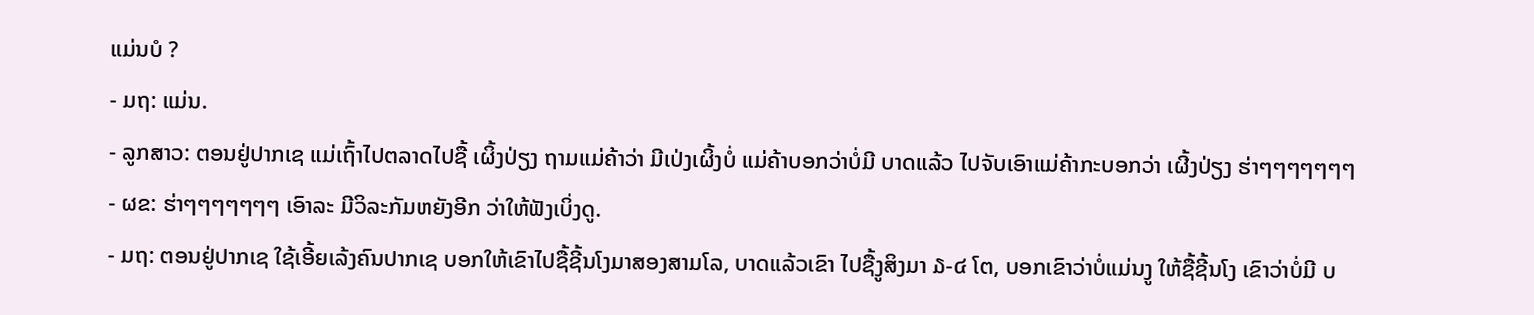ແມ່ນບໍ ?
- ມຖ: ແມ່ນ.
- ລູກສາວ: ຕອນຢູ່ປາກເຊ ແມ່ເຖົ້າໄປຕລາດໄປຊື້ ເຜິ້ງປ່ຽງ ຖາມແມ່ຄ້າວ່າ ມີເປ່ງເຜິ້ງບໍ່ ແມ່ຄ້າບອກວ່າບໍ່ມີ ບາດແລ້ວ ໄປຈັບເອົາແມ່ຄ້າກະບອກວ່າ ເຜີ້ງປ່ຽງ ຮ່າໆໆໆໆໆໆໆ
- ຜຂ: ຮ່າໆໆໆໆໆໆໆ ເອົາລະ ມີວິລະກັມຫຍັງອີກ ວ່າໃຫ້ຟັງເບິ່ງດູ.
- ມຖ: ຕອນຢູ່ປາກເຊ ໃຊ້ເອີ້ຍເລ້ງຄົນປາກເຊ ບອກໃຫ້ເຂົາໄປຊື້ຊີ້ນໂງມາສອງສາມໂລ, ບາດແລ້ວເຂົາ ໄປຊື້ງູສິງມາ ໓-໔ ໂຕ, ບອກເຂົາວ່າບໍ່ແມ່ນງູ ໃຫ້ຊື້ຊີ້ນໂງ ເຂົາວ່າບໍ່ມີ ບ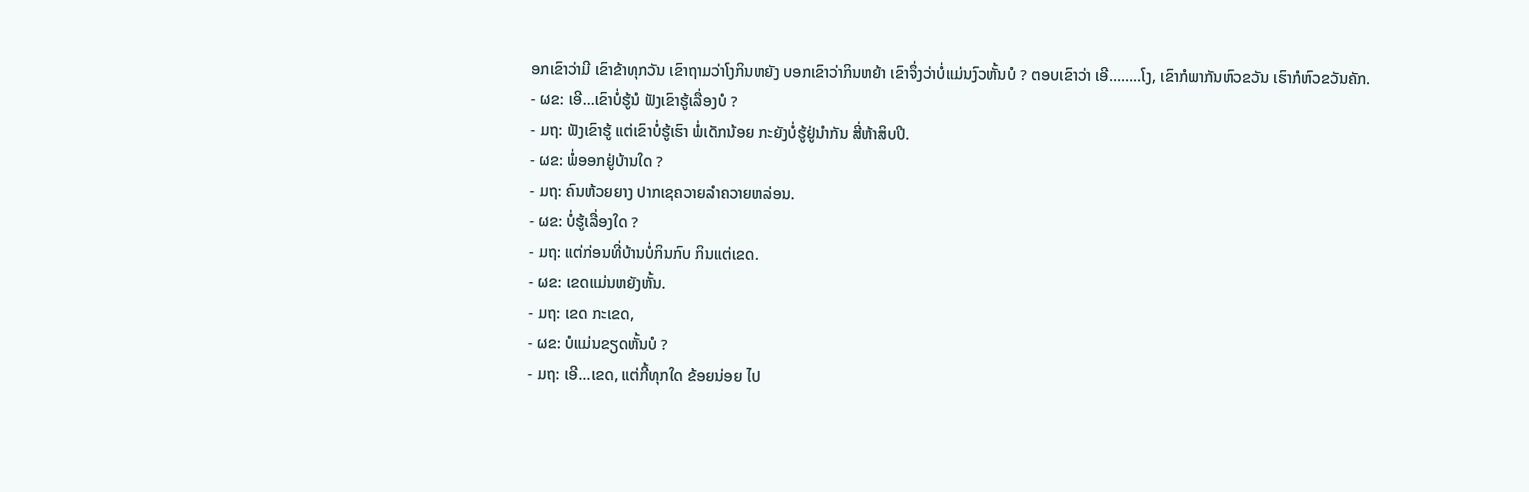ອກເຂົາວ່າມີ ເຂົາຂ້າທຸກວັນ ເຂົາຖາມວ່າໂງກິນຫຍັງ ບອກເຂົາວ່າກິນຫຍ້າ ເຂົາຈຶ່ງວ່າບໍ່ແມ່ນງົວຫັ້ນບໍ ? ຕອບເຂົາວ່າ ເອີ……..ໂງ, ເຂົາກໍພາກັນຫົວຂວັນ ເຮົາກໍຫົວຂວັນຄັກ.
- ຜຂ: ເອີ...ເຂົາບໍ່ຮູ້ນໍ ຟັງເຂົາຮູ້ເລື່ອງບໍ ?
- ມຖ: ຟັງເຂົາຮູ້ ແຕ່ເຂົາບໍ່ຮູ້ເຮົາ ພໍ່ເດັກນ້ອຍ ກະຍັງບໍ່ຮູ້ຢູ່ນໍາກັນ ສີ່ຫ້າສິບປີ.
- ຜຂ: ພໍ່ອອກຢູ່ບ້ານໃດ ?
- ມຖ: ຄົນຫ້ວຍຍາງ ປາກເຊຄວາຍລໍາຄວາຍຫລ່ອນ.
- ຜຂ: ບໍ່ຮູ້ເລື່ອງໃດ ?
- ມຖ: ແຕ່ກ່ອນທີ່ບ້ານບໍ່ກິນກົບ ກິນແຕ່ເຂດ.
- ຜຂ: ເຂດແມ່ນຫຍັງຫັ້ນ.
- ມຖ: ເຂດ ກະເຂດ,
- ຜຂ: ບໍແມ່ນຂຽດຫັ້ນບໍ ?
- ມຖ: ເອີ...ເຂດ, ແຕ່ກີ້ທຸກໃດ ຂ້ອຍນ່ອຍ ໄປ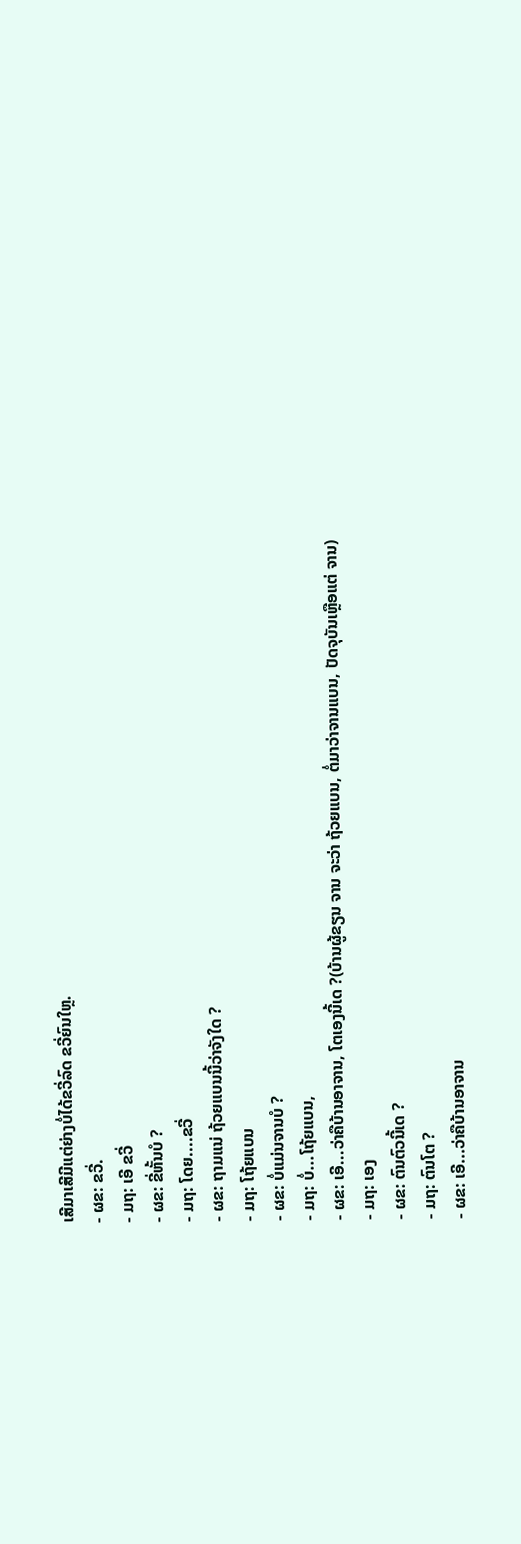ເສີມາເສີມີແຕ່ຍ່າງບໍ່ໄດ້ຂວີ່ລົດ ຂວີ່ຍົນໃຫຼ.
- ຜຂ: ຂວີ່.
- ມຖ: ເອີ ຂວີ່
- ຜຂ: ຂີ່ຫັ້ນບໍ ?
- ມຖ: ໂດຍ....ຂວີ່
- ຜຂ: ຖາມແນ່ ຖ້ວຍແບນນີ້ວ່າຈັງໃດ ?
- ມຖ: ໂຖ້ຍແບນ
- ຜຂ: ບໍ່ແມ່ນຈານບໍ ?
- ມຖ: ບໍ່...ໂຖ້ຍແບນ,
- ຜຂ: ເອີ...ວ່າຄືບ້ານອາຈານ, ໂຕເອງນີ້ເດ ?(ບ້ານຜູ້ຂຽນ ຈານ ຈະວ່າ ຖ້ວຍແບນ, ຕໍ່ມາວ່າຈານແບນ, ປັດຈຸບັນເຫຼືອແຕ່ ຈານ)
- ມຖ: ເອງ
- ຜຂ: ຕົນຕົວນີ້ເດ ?
- ມຖ: ຕົນໂຕ ?
- ຜຂ: ເອີ...ວ່າຄືບ້ານອາຈານ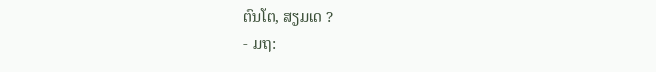ຕົນໂຕ, ສຽມເດ ?
- ມຖ: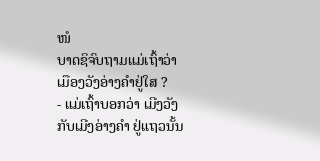ໜໍ
ບາດຊິຈົບຖາມແມ່ເຖົ້າວ່າ ເມືອງວັງອ່າງຄໍາຢູ່ໃສ ?
- ແມ່ເຖົ້າບອກວ່າ ເມີງວັງ ກັບເມີງອ່າງຄໍາ ຢູ່ແຖວນັ້ນ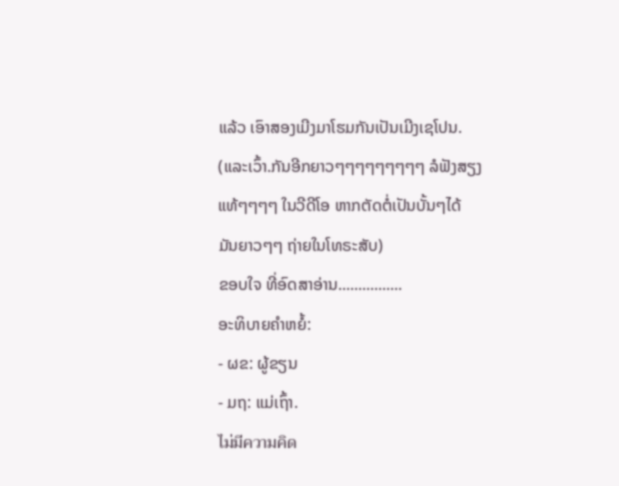ແລ້ວ ເອົາສອງເມີງມາໂຮມກັນເປັນເມີງເຊໂປນ.
(ແລະເວົ້າ.ກັນອີກຍາວໆໆໆໆໆໆໆໆໆ ລໍຟັງສຽງແທ້ໆໆໆໆ ໃນວີດີໂອ ຫາກຕັດຕໍ່ເປັນບັ້ນໆໄດ້ ມັນຍາວໆໆ ຖ່າຍໃນໂທຣະສັບ)
ຂອບໃຈ ທີ່ອົດສາອ່ານ................
ອະທິບາຍຄໍາຫຍໍ້:
- ຜຂ: ຜູ້ຂຽນ
- ມຖ: ແມ່ເຖົ້າ.
ไม่มีความคิด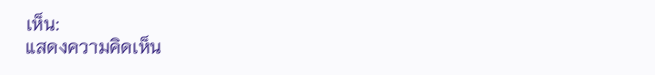เห็น:
แสดงความคิดเห็น